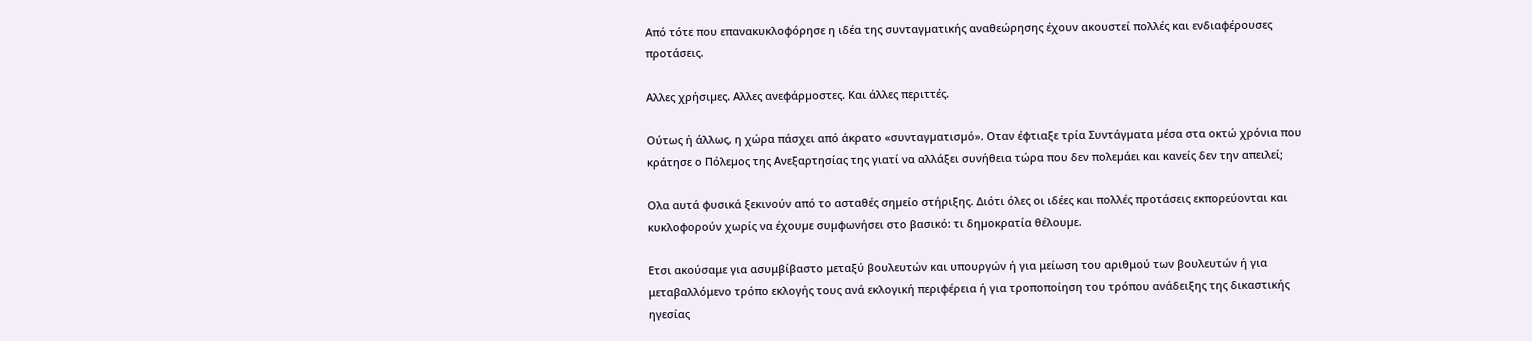Από τότε που επανακυκλοφόρησε η ιδέα της συνταγµατικής αναθεώρησης έχουν ακουστεί πολλές και ενδιαφέρουσες προτάσεις.

Αλλες χρήσιµες. Αλλες ανεφάρµοστες. Και άλλες περιττές.

Ούτως ή άλλως, η χώρα πάσχει από άκρατο «συνταγµατισµό». Οταν έφτιαξε τρία Συντάγµατα µέσα στα οκτώ χρόνια που κράτησε ο Πόλεµος της Ανεξαρτησίας της γιατί να αλλάξει συνήθεια τώρα που δεν πολεµάει και κανείς δεν την απειλεί;

Ολα αυτά φυσικά ξεκινούν από το ασταθές σηµείο στήριξης. Διότι όλες οι ιδέες και πολλές προτάσεις εκπορεύονται και κυκλοφορούν χωρίς να έχουµε συµφωνήσει στο βασικό: τι δηµοκρατία θέλουµε.

Ετσι ακούσαμε για ασυμβίβαστο μεταξύ βουλευτών και υπουργών ή για μείωση του αριθμού των βουλευτών ή για μεταβαλλόμενο τρόπο εκλογής τους ανά εκλογική περιφέρεια ή για τροποποίηση του τρόπου ανάδειξης της δικαστικής ηγεσίας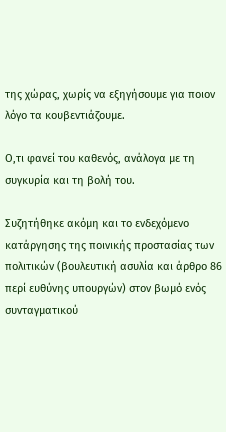της χώρας, χωρίς να εξηγήσουμε για ποιον λόγο τα κουβεντιάζουμε.

Ο,τι φανεί του καθενός, ανάλογα με τη συγκυρία και τη βολή του.

Συζητήθηκε ακόμη και το ενδεχόμενο κατάργησης της ποινικής προστασίας των πολιτικών (βουλευτική ασυλία και άρθρο 86 περί ευθύνης υπουργών) στον βωμό ενός συνταγματικού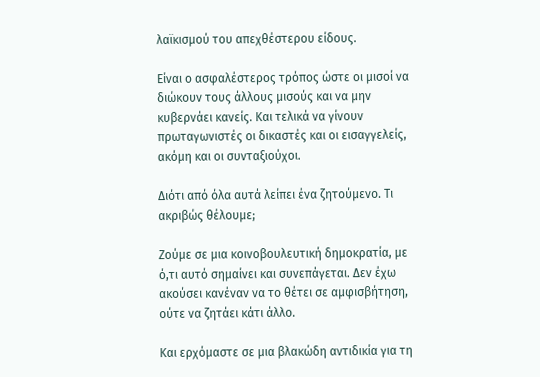λαϊκισμού του απεχθέστερου είδους.

Είναι ο ασφαλέστερος τρόπος ώστε οι μισοί να διώκουν τους άλλους μισούς και να μην κυβερνάει κανείς. Και τελικά να γίνουν πρωταγωνιστές οι δικαστές και οι εισαγγελείς, ακόμη και οι συνταξιούχοι.

Διότι από όλα αυτά λείπει ένα ζητούμενο. Τι ακριβώς θέλουμε;

Ζούμε σε μια κοινοβουλευτική δημοκρατία, με ό,τι αυτό σημαίνει και συνεπάγεται. Δεν έχω ακούσει κανέναν να το θέτει σε αμφισβήτηση, ούτε να ζητάει κάτι άλλο.

Και ερχόμαστε σε μια βλακώδη αντιδικία για τη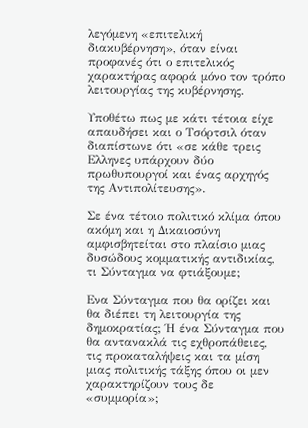λεγόμενη «επιτελική διακυβέρνηση», όταν είναι προφανές ότι ο επιτελικός χαρακτήρας αφορά μόνο τον τρόπο λειτουργίας της κυβέρνησης.

Υποθέτω πως με κάτι τέτοια είχε απαυδήσει και ο Τσόρτσιλ όταν διαπίστωνε ότι «σε κάθε τρεις Ελληνες υπάρχουν δύο πρωθυπουργοί και ένας αρχηγός της Αντιπολίτευσης».

Σε ένα τέτοιο πολιτικό κλίμα όπου ακόμη και η Δικαιοσύνη αμφισβητείται στο πλαίσιο μιας δυσώδους κομματικής αντιδικίας, τι Σύνταγμα να φτιάξουμε;

Ενα Σύνταγμα που θα ορίζει και θα διέπει τη λειτουργία της δημοκρατίας; Ή ένα Σύνταγμα που θα αντανακλά τις εχθροπάθειες, τις προκαταλήψεις και τα μίση μιας πολιτικής τάξης όπου οι μεν χαρακτηρίζουν τους δε «συμμορία»;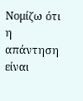Νομίζω ότι η απάντηση είναι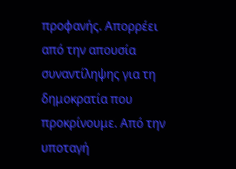προφανής. Απορρέει από την απουσία συναντίληψης για τη δημοκρατία που προκρίνουμε. Από την υποταγή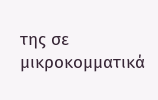της σε μικροκομματικά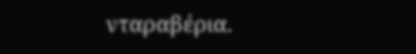νταραβέρια.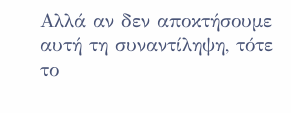Αλλά αν δεν αποκτήσουμε αυτή τη συναντίληψη, τότε το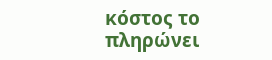κόστος το πληρώνει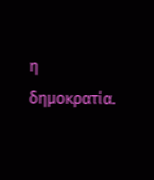η δημοκρατία.